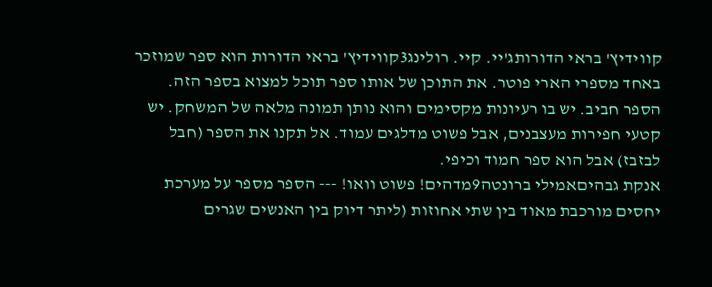קווידיץ' בראי הדורותג'יי. קיי. רולינג3קווידיץ' בראי הדורות הוא ספר שמוזכר באחד מספרי הארי פוטר. את התוכן של אותו ספר תוכל למצוא בספר הזה. הספר חביב. יש בו רעיונות מקסימים והוא נותן תמונה מלאה של המשחק. יש קטעי חפירות מעצבנים, אבל פשוט מדלגים עמוד. אל תקנו את הספר (חבל לבזבז) אבל הוא ספר חמוד וכיפי.
אנקת גבהיםאמילי ברונטה9מדהים! פשוט וואו! --- הספר מספר על מערכת יחסים מורכבת מאוד בין שתי אחוזות (ליתר דיוק בין האנשים שגרים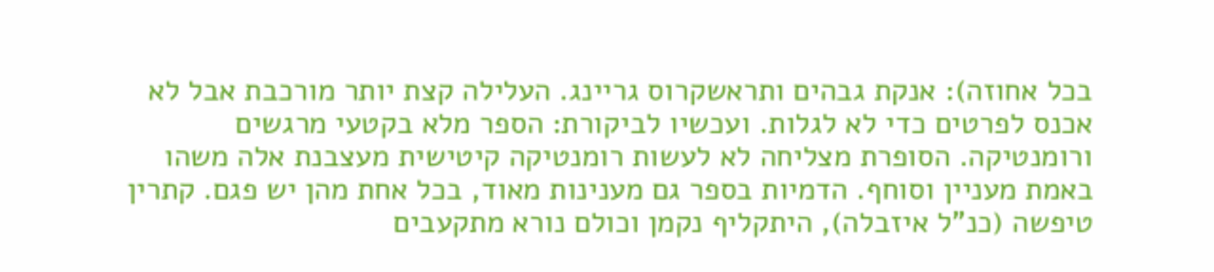בכל אחוזה): אנקת גבהים ותראשקרוס גריינג. העלילה קצת יותר מורכבת אבל לא אכנס לפרטים כדי לא לגלות. ועכשיו לביקורת: הספר מלא בקטעי מרגשים ורומנטיקה. הסופרת מצליחה לא לעשות רומנטיקה קיטישית מעצבנת אלה משהו באמת מעניין וסוחף. הדמיות בספר גם מענינות מאוד, בכל אחת מהן יש פגם. קתרין טיפשה (כנ"ל איזבלה), היתקליף נקמן וכולם נורא מתקעבים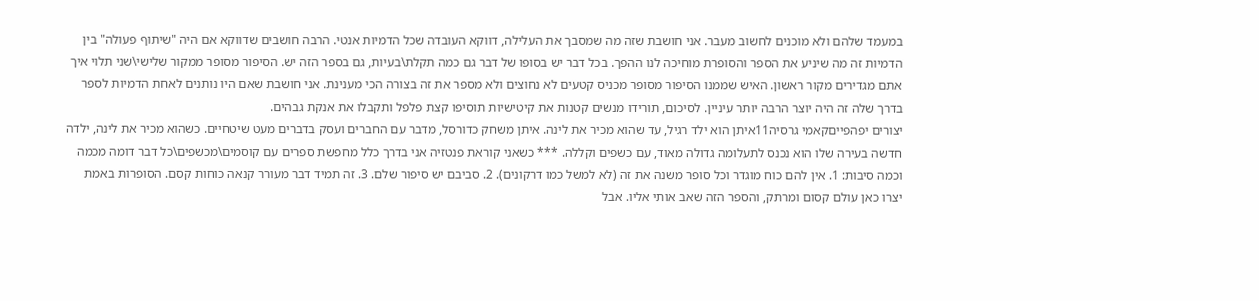במעמד שלהם ולא מוכנים לחשוב מעבר. אני חושבת שזה מה שמסבך את העלילה, דווקא העובדה שכל הדמיות אנטי. הרבה חושבים שדווקא אם היה "שיתוף פעולה" בין הדמיות זה מה שיניע את הספר והסופרת מוחיכה לנו ההפך. בכל דבר יש בסופו של דבר גם כמה תקלת\בעיות, גם בספר הזה יש. הסיפור מסופר ממקור שלישי\שני תלוי איך אתם מגדירים מקור ראשון. האיש שממנו הסיפור מסופר מכניס קטעים לא נחוצים ולא מספר את זה בצורה הכי מענינת. אני חושבת שאם היו נותנים לאחת הדמיות לספר בדרך שלה זה היה יוצר הרבה יותר עיניין. לסיכום, תורידו מנשים קטנות את קיטישיות תוסיפו קצת פלפל ותקבלו את אנקת גבהים.
יצורים יפהפייםקאמי גרסיה11איתן הוא ילד רגיל, עד שהוא מכיר את לינה. איתן משחק כדורסל, מדבר עם החברים ועסק בדברים מעט שיטחיים. כשהוא מכיר את לינה, ילדה חדשה בעירה שלו הוא נכנס לתעלומה גדולה מאוד, עם כשפים וקללה. *** כשאני קוראת פנטזיה אני בדרך כלל מחפשת ספרים עם קוסמים\מכשפים\כל דבר דומה מכמה וכמה סיבות: 1. אין להם כוח מוגדר וכל סופר משנה את זה (לא למשל כמו דרקונים). 2. סביבם יש סיפור שלם. 3. זה תמיד דבר מעורר קנאה כוחות קסם. הסופרות באמת יצרו כאן עולם קסום ומרתק, והספר הזה שאב אותי אליו. אבל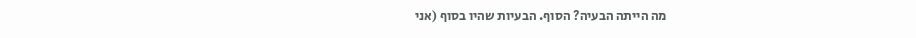מה הייתה הבעיה? הסוף. הבעיות שהיו בסוף (אני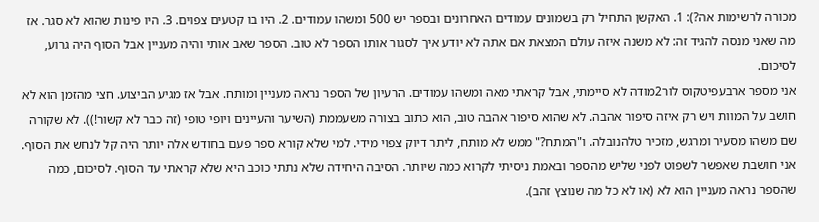מכורה לרשימות אה?): 1. האקשן התחיל רק בשמונים עמודים האחרונים ובספר יש 500 ומשהו עמודים. 2. היו בו קטעים צפוים. 3. היו פינות שהוא לא סגר. אז מה שאני מנסה להגיד זה: לא משנה איזה עולם המצאת אם אתה לא יודע איך לסגור אותו הספר לא טוב. הספר שאב אותי והיה מעניין אבל הסוף היה גרוע, לסיכום.
אני מספר ארבעפיטקוס לור2מודה לא סיימתי, אבל קראתי מאה ומשהו עמודים. הרעיון של הספר נראה מעניין ומותח. אבל אז מגיע הביצוע. חצי מהזמן הוא לא חושב על המוות ויש רק איזה סיפור אהבה. לא שהוא סיפור אהבה טוב, הוא כתוב בצורה משעממת (השיער והעיינים ויופי טופי (זה כבר לא קשור!)). לא שקורה שם משהו מסעיר ומרגש, מזכיר טלהנובלה. ו"המתח?" ממש לא מותח, ליתר דיוק צפוי מידי. למי שלא קורא ספר פעם בחודש אלה יותר היה קל לנחש את הסוף. אני חושבת שאפשר לשפוט לפני שליש מהספר ובאמת ניסיתי לקרוא כמה שיותר. הסיבה היחידה שלא נתתי כוכב היא שלא קראתי עד הסוף. לסיכום, כמה שהספר נראה מעניין הוא לא (או לא כל מה שנוצץ זהב).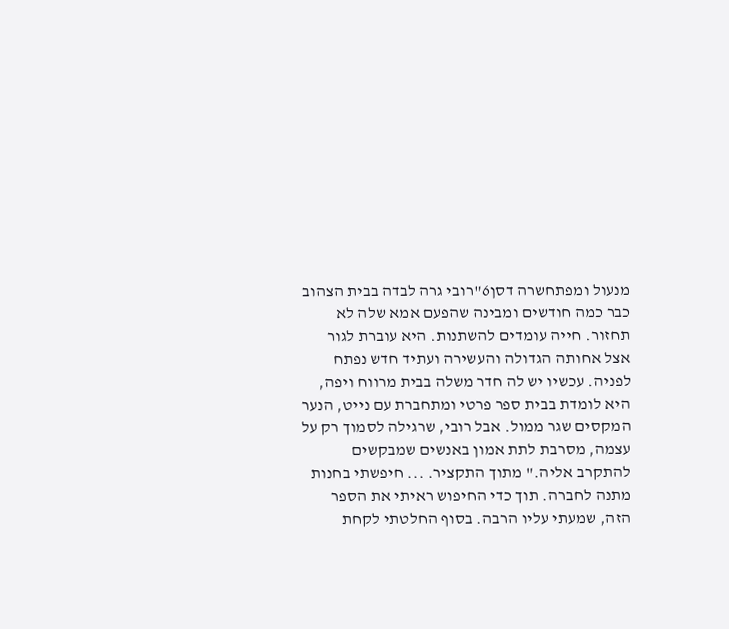מנעול ומפתחשרה דסן6"רובי גרה לבדה בבית הצהוב כבר כמה חודשים ומבינה שהפעם אמא שלה לא תחזור. חייה עומדים להשתנות. היא עוברת לגור אצל אחותה הגדולה והעשירה ועתיד חדש נפתח לפניה. עכשיו יש לה חדר משלה בבית מרווח ויפה, היא לומדת בבית ספר פרטי ומתחברת עם נייט, הנער המקסים שגר ממול. אבל רובי, שרגילה לסמוך רק על עצמה, מסרבת לתת אמון באנשים שמבקשים להתקרב אליה." מתוך התקציר. ... חיפשתי בחנות מתנה לחברה. תוך כדי החיפוש ראיתי את הספר הזה, שמעתי עליו הרבה. בסוף החלטתי לקחת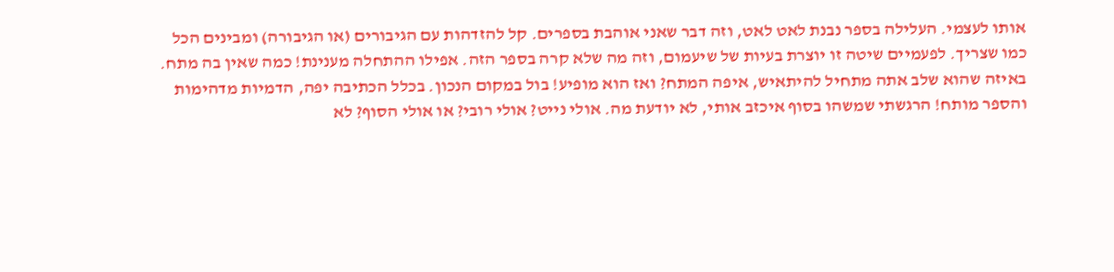אותו לעצמי. העלילה בספר נבנת לאט לאט, וזה דבר שאני אוהבת בספרים. קל להזדהות עם הגיבורים (או הגיבורה) ומבינים הכל כמו שצריך. לפעמיים שיטה זו יוצרת בעיות של שיעמום, וזה מה שלא קרה בספר הזה. אפילו ההתחלה מענינת! כמה שאין בה מתח. באיזה שהוא שלב אתה מתחיל להיתאיש, איפה המתח? ואז הוא מופיע! בול במקום הנכון. בכלל הכתיבה יפה, הדמיות מדהימות והספר מותח! הרגשתי שמשהו בסוף איכזב אותי, לא יודעת מה. אולי נייט? אולי רובי? או אולי הסוף? לא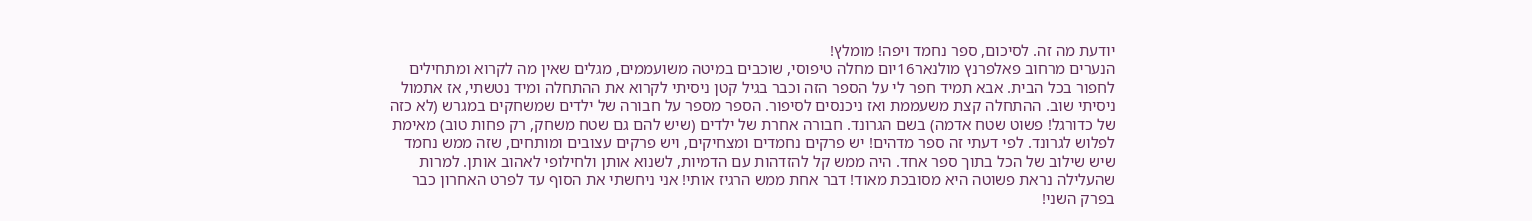יודעת מה זה. לסיכום, ספר נחמד ויפה! מומלץ!
הנערים מרחוב פאלפרנץ מולנאר16יום מחלה טיפוסי, שוכבים במיטה משועממים, מגלים שאין מה לקרוא ומתחילים לחפור בכל הבית. אבא תמיד חפר לי על הספר הזה וכבר בגיל קטן ניסיתי לקרוא את ההתחלה ומיד נטשתי, אז אתמול ניסיתי שוב. ההתחלה קצת משעממת ואז ניכנסים לסיפור. הספר מספר על חבורה של ילדים שמשחקים במגרש (לא כזה של כדורגל! פשוט שטח אדמה) בשם הגרונד. חבורה אחרת של ילדים (שיש להם גם שטח משחק, רק פחות טוב) מאימת לפלוש לגרונד. לפי דעתי זה ספר מדהים! יש פרקים נחמדים ומצחיקים, ויש פרקים עצובים ומותחים, שזה ממש נחמד שיש שילוב של הכל בתוך ספר אחד. היה ממש קל להזדהות עם הדמיות, לשנוא אותן ולחילופי לאהוב אותן. למרות שהעלילה נראת פשוטה היא מסובכת מאוד! דבר אחת ממש הרגיז אותי! אני ניחשתי את הסוף עד לפרט האחרון כבר בפרק השני!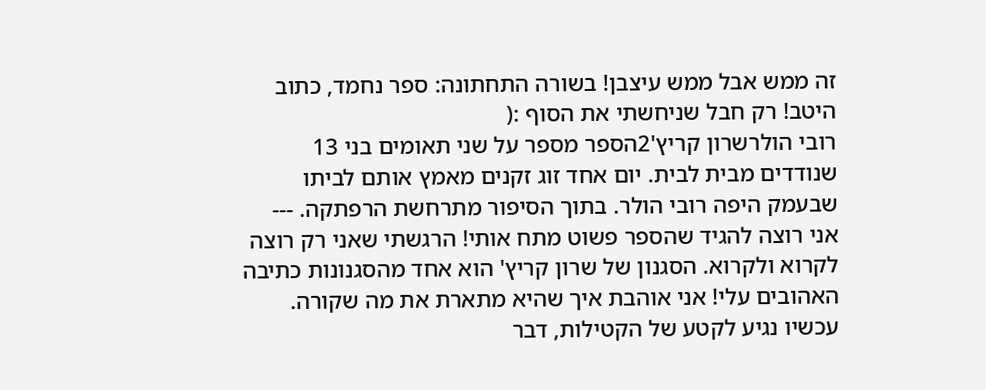זה ממש אבל ממש עיצבן! בשורה התחתונה: ספר נחמד, כתוב היטב! רק חבל שניחשתי את הסוף :(
רובי הולרשרון קריץ'2הספר מספר על שני תאומים בני 13 שנודדים מבית לבית. יום אחד זוג זקנים מאמץ אותם לביתו שבעמק היפה רובי הולר. בתוך הסיפור מתרחשת הרפתקה. --- אני רוצה להגיד שהספר פשוט מתח אותי! הרגשתי שאני רק רוצה לקרוא ולקרוא. הסגנון של שרון קריץ' הוא אחד מהסגנונות כתיבה האהובים עלי! אני אוהבת איך שהיא מתארת את מה שקורה. עכשיו נגיע לקטע של הקטילות, דבר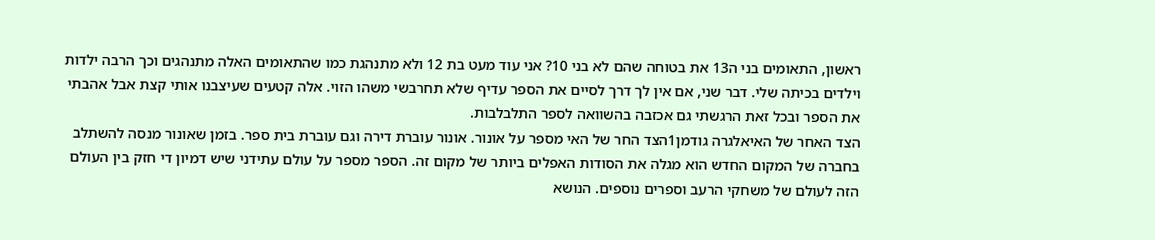ראשון, התאומים בני ה13 את בטוחה שהם לא בני 10? אני עוד מעט בת 12 ולא מתנהגת כמו שהתאומים האלה מתנהגים וכך הרבה ילדות וילדים בכיתה שלי. דבר שני, אם אין לך דרך לסיים את הספר עדיף שלא תחרבשי משהו הזוי. אלה קטעים שעיצבנו אותי קצת אבל אהבתי את הספר ובכל זאת הרגשתי גם אכזבה בהשוואה לספר התלבלבות.
הצד האחר של האיאלגרה גודמן1הצד החר של האי מספר על אונור. אונור עוברת דירה וגם עוברת בית ספר. בזמן שאונור מנסה להשתלב בחברה של המקום החדש הוא מגלה את הסודות האפלים ביותר של מקום זה. הספר מספר על עולם עתידני שיש דמיון די חזק בין העולם הזה לעולם של משחקי הרעב וספרים נוספים. הנושא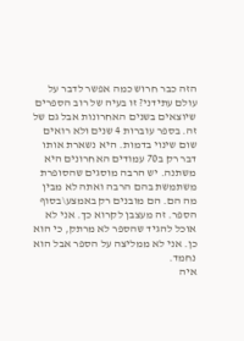הזה כבר חרוש כמה אפשר לדבר על עולם עתידני? זו בעיה של רוב הספרים שיוצאים בשנים האחרונות אבל גם של זה. בספר עוברות 4 שנים ולא רואים שום שינוי בדמות. היא נשארת אותו דבר רק ב70 עמודים האחרונים היא משתנה. יש הרבה מוסגים שהסופרת משתמשת בהם הרבה ואתה לא מבין מה הם. הם מובנים רק באמצע\בסוף הספר. זה מעצבן לקרוא כך. אני לא אוכל להגיד שהספר לא מרתק, כי הוא כן. אני לא ממליצה על הספר אבל הוא נחמד.
איה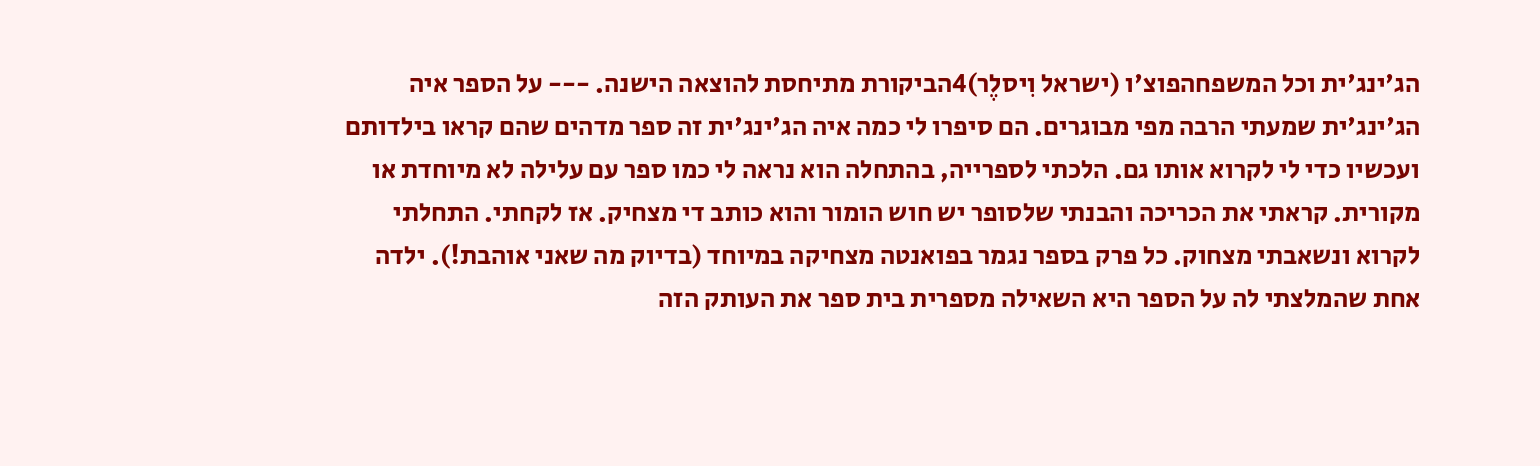הג'ינג'ית וכל המשפחהפוצ'ו (ישראל וִיסלֶר)4הביקורת מתיחסת להוצאה הישנה. --- על הספר איה הג'ינג'ית שמעתי הרבה מפי מבוגרים. הם סיפרו לי כמה איה הג'ינג'ית זה ספר מדהים שהם קראו בילדותם ועכשיו כדי לי לקרוא אותו גם. הלכתי לספרייה, בהתחלה הוא נראה לי כמו ספר עם עלילה לא מיוחדת או מקורית. קראתי את הכריכה והבנתי שלסופר יש חוש הומור והוא כותב די מצחיק. אז לקחתי. התחלתי לקרוא ונשאבתי מצחוק. כל פרק בספר נגמר בפואנטה מצחיקה במיוחד (בדיוק מה שאני אוהבת!). ילדה אחת שהמלצתי לה על הספר היא השאילה מספרית בית ספר את העותק הזה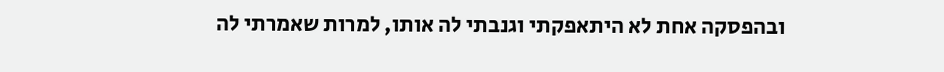ובהפסקה אחת לא היתאפקתי וגנבתי לה אותו, למרות שאמרתי לה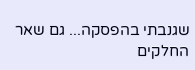שגנבתי בהפסקה... גם שאר החלקים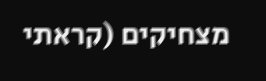מצחיקים (קראתי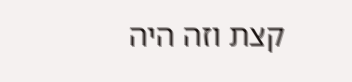קצת וזה היה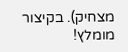מצחיק). בקיצור מומלץ!